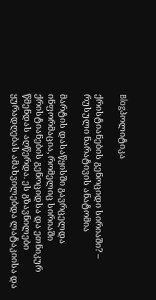Blogპოლიტიკა

ქრისტიანების გენოციდი სირიაში? – რუსული ნარატივის ანატომია

მარტის დასაწყისში გავრცელდა ინფორმაცია, რომელიც სირიაში ქრისტიანების გენოციდსა და ეთნიკურ წმენდას აღწერდა. ეს გზავნილები ყურადღებას ამახვილებდა ლატაკიისა და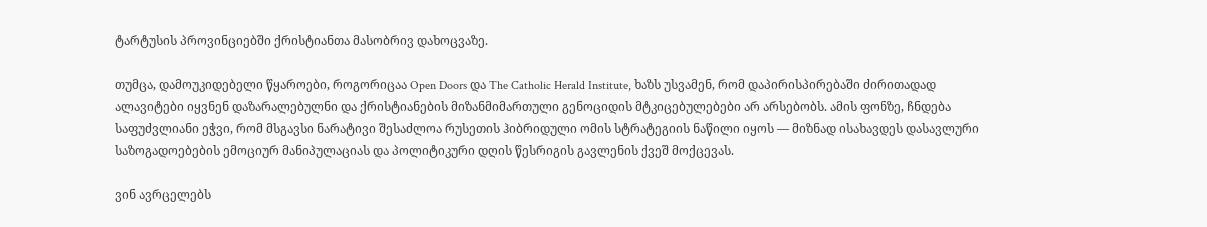ტარტუსის პროვინციებში ქრისტიანთა მასობრივ დახოცვაზე.

თუმცა, დამოუკიდებელი წყაროები, როგორიცაა Open Doors და The Catholic Herald Institute, ხაზს უსვამენ, რომ დაპირისპირებაში ძირითადად ალავიტები იყვნენ დაზარალებულნი და ქრისტიანების მიზანმიმართული გენოციდის მტკიცებულებები არ არსებობს. ამის ფონზე, ჩნდება საფუძვლიანი ეჭვი, რომ მსგავსი ნარატივი შესაძლოა რუსეთის ჰიბრიდული ომის სტრატეგიის ნაწილი იყოს — მიზნად ისახავდეს დასავლური საზოგადოებების ემოციურ მანიპულაციას და პოლიტიკური დღის წესრიგის გავლენის ქვეშ მოქცევას.

ვინ ავრცელებს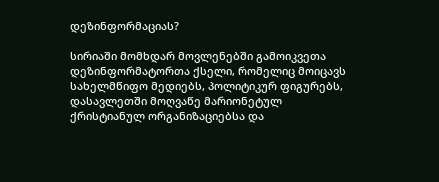დეზინფორმაციას?

სირიაში მომხდარ მოვლენებში გამოიკვეთა დეზინფორმატორთა ქსელი, რომელიც მოიცავს სახელმწიფო მედიებს, პოლიტიკურ ფიგურებს, დასავლეთში მოღვაწე მარიონეტულ ქრისტიანულ ორგანიზაციებსა და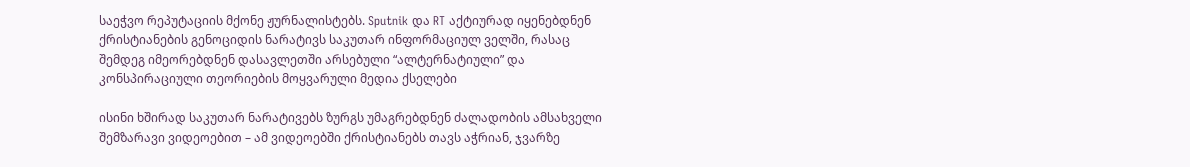საეჭვო რეპუტაციის მქონე ჟურნალისტებს. Sputnik და RT აქტიურად იყენებდნენ ქრისტიანების გენოციდის ნარატივს საკუთარ ინფორმაციულ ველში, რასაც შემდეგ იმეორებდნენ დასავლეთში არსებული “ალტერნატიული” და კონსპირაციული თეორიების მოყვარული მედია ქსელები

ისინი ხშირად საკუთარ ნარატივებს ზურგს უმაგრებდნენ ძალადობის ამსახველი შემზარავი ვიდეოებით – ამ ვიდეოებში ქრისტიანებს თავს აჭრიან, ჯვარზე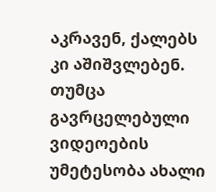აკრავენ, ქალებს კი აშიშვლებენ. თუმცა გავრცელებული ვიდეოების უმეტესობა ახალი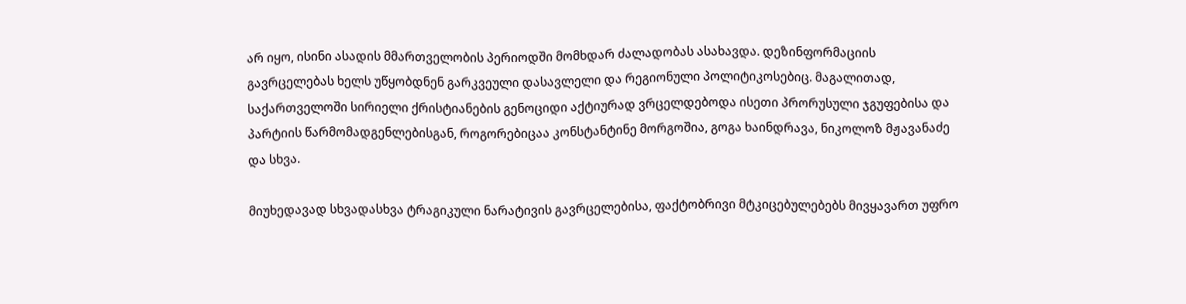არ იყო, ისინი ასადის მმართველობის პერიოდში მომხდარ ძალადობას ასახავდა. დეზინფორმაციის გავრცელებას ხელს უწყობდნენ გარკვეული დასავლელი და რეგიონული პოლიტიკოსებიც. მაგალითად, საქართველოში სირიელი ქრისტიანების გენოციდი აქტიურად ვრცელდებოდა ისეთი პრორუსული ჯგუფებისა და პარტიის წარმომადგენლებისგან, როგორებიცაა კონსტანტინე მორგოშია, გოგა ხაინდრავა, ნიკოლოზ მჟავანაძე და სხვა.

მიუხედავად სხვადასხვა ტრაგიკული ნარატივის გავრცელებისა, ფაქტობრივი მტკიცებულებებს მივყავართ უფრო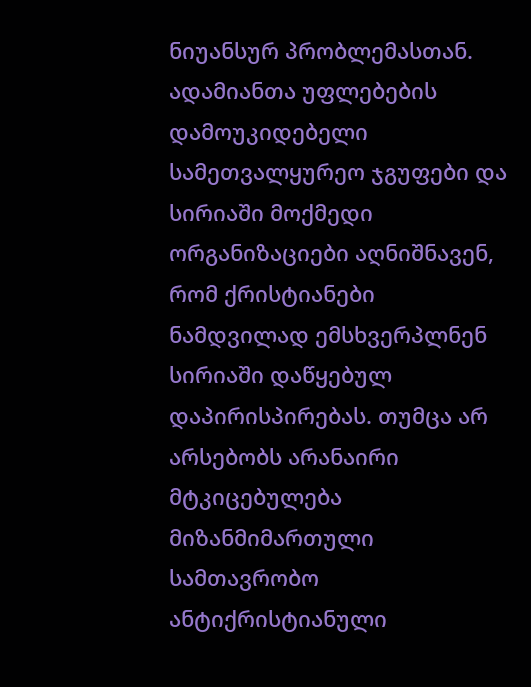ნიუანსურ პრობლემასთან. ადამიანთა უფლებების დამოუკიდებელი სამეთვალყურეო ჯგუფები და სირიაში მოქმედი ორგანიზაციები აღნიშნავენ, რომ ქრისტიანები ნამდვილად ემსხვერპლნენ სირიაში დაწყებულ დაპირისპირებას. თუმცა არ არსებობს არანაირი მტკიცებულება მიზანმიმართული სამთავრობო ანტიქრისტიანული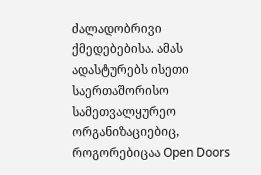ძალადობრივი ქმედებებისა. ამას ადასტურებს ისეთი საერთაშორისო სამეთვალყურეო ორგანიზაციებიც, როგორებიცაა Open Doors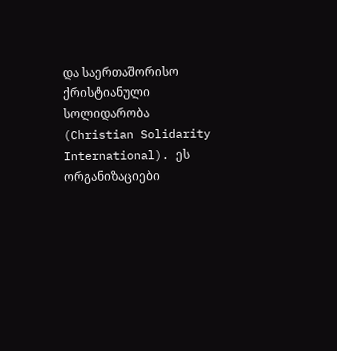და საერთაშორისო ქრისტიანული სოლიდარობა (Christian Solidarity International). ეს ორგანიზაციები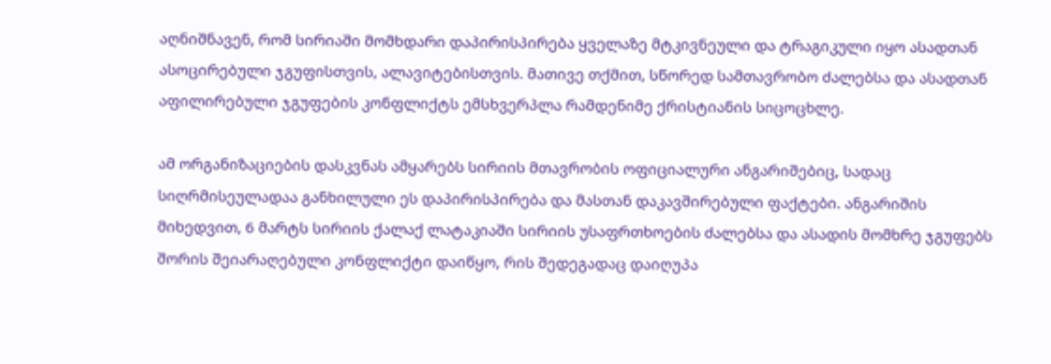აღნიშნავენ, რომ სირიაში მომხდარი დაპირისპირება ყველაზე მტკივნეული და ტრაგიკული იყო ასადთან ასოცირებული ჯგუფისთვის, ალავიტებისთვის. მათივე თქმით, სწორედ სამთავრობო ძალებსა და ასადთან აფილირებული ჯგუფების კონფლიქტს ემსხვერპლა რამდენიმე ქრისტიანის სიცოცხლე.

ამ ორგანიზაციების დასკვნას ამყარებს სირიის მთავრობის ოფიციალური ანგარიშებიც, სადაც სიღრმისეულადაა განხილული ეს დაპირისპირება და მასთან დაკავშირებული ფაქტები. ანგარიშის მიხედვით, 6 მარტს სირიის ქალაქ ლატაკიაში სირიის უსაფრთხოების ძალებსა და ასადის მომხრე ჯგუფებს შორის შეიარაღებული კონფლიქტი დაიწყო, რის შედეგადაც დაიღუპა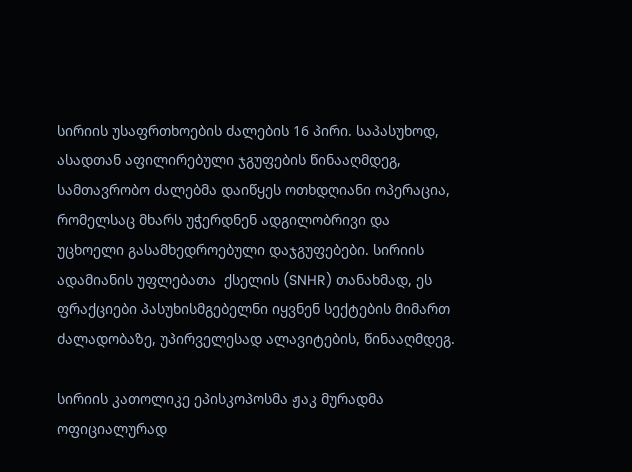სირიის უსაფრთხოების ძალების 16 პირი. საპასუხოდ, ასადთან აფილირებული ჯგუფების წინააღმდეგ, სამთავრობო ძალებმა დაიწყეს ოთხდღიანი ოპერაცია, რომელსაც მხარს უჭერდნენ ადგილობრივი და უცხოელი გასამხედროებული დაჯგუფებები. სირიის ადამიანის უფლებათა  ქსელის (SNHR) თანახმად, ეს ფრაქციები პასუხისმგებელნი იყვნენ სექტების მიმართ ძალადობაზე, უპირველესად ალავიტების, წინააღმდეგ.

სირიის კათოლიკე ეპისკოპოსმა ჟაკ მურადმა ოფიციალურად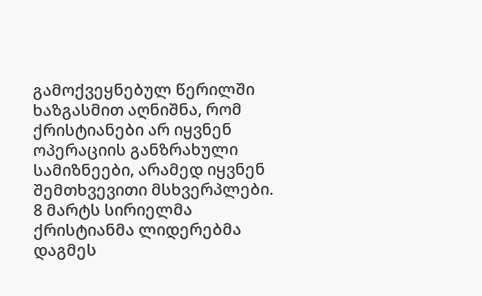გამოქვეყნებულ წერილში ხაზგასმით აღნიშნა, რომ ქრისტიანები არ იყვნენ ოპერაციის განზრახული სამიზნეები, არამედ იყვნენ შემთხვევითი მსხვერპლები. 8 მარტს სირიელმა ქრისტიანმა ლიდერებმა დაგმეს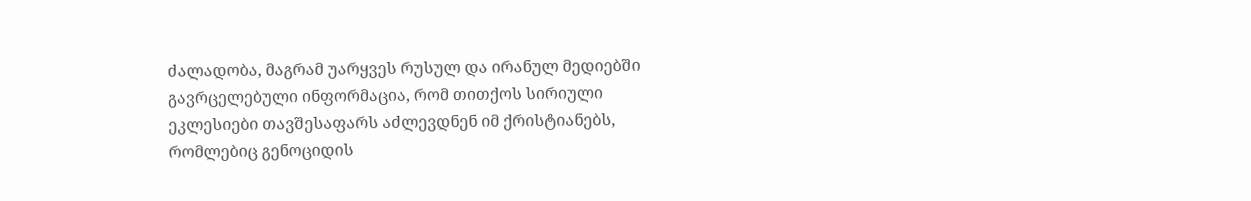ძალადობა, მაგრამ უარყვეს რუსულ და ირანულ მედიებში გავრცელებული ინფორმაცია, რომ თითქოს სირიული ეკლესიები თავშესაფარს აძლევდნენ იმ ქრისტიანებს, რომლებიც გენოციდის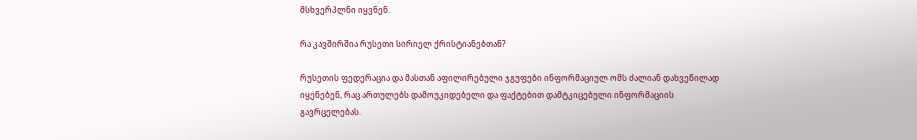მსხვერპლნი იყვნენ.

რა კავშირშია რუსეთი სირიელ ქრისტიანებთან?

რუსეთის ფედერაცია და მასთან აფილირებული ჯგუფები ინფორმაციულ ომს ძალიან დახვეწილად იყენებენ, რაც ართულებს დამოუკიდებელი და ფაქტებით დამტკიცებული ინფორმაციის გავრცელებას.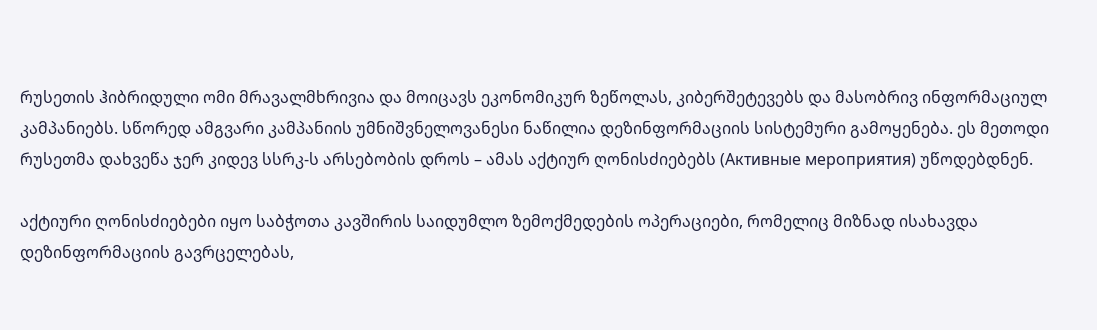რუსეთის ჰიბრიდული ომი მრავალმხრივია და მოიცავს ეკონომიკურ ზეწოლას, კიბერშეტევებს და მასობრივ ინფორმაციულ კამპანიებს. სწორედ ამგვარი კამპანიის უმნიშვნელოვანესი ნაწილია დეზინფორმაციის სისტემური გამოყენება. ეს მეთოდი რუსეთმა დახვეწა ჯერ კიდევ სსრკ-ს არსებობის დროს – ამას აქტიურ ღონისძიებებს (Активные мероприятия) უწოდებდნენ.

აქტიური ღონისძიებები იყო საბჭოთა კავშირის საიდუმლო ზემოქმედების ოპერაციები, რომელიც მიზნად ისახავდა დეზინფორმაციის გავრცელებას,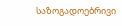საზოგადოებრივი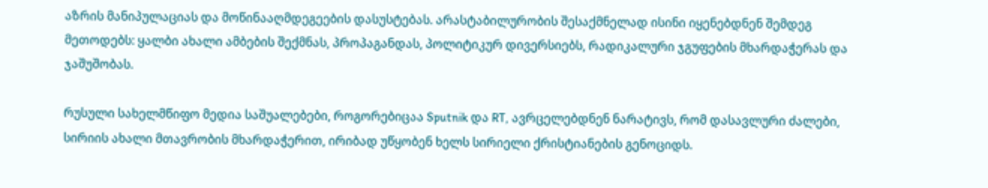აზრის მანიპულაციას და მოწინააღმდეგეების დასუსტებას. არასტაბილურობის შესაქმნელად ისინი იყენებდნენ შემდეგ მეთოდებს: ყალბი ახალი ამბების შექმნას, პროპაგანდას, პოლიტიკურ დივერსიებს, რადიკალური ჯგუფების მხარდაჭერას და ჯაშუშობას.

რუსული სახელმწიფო მედია საშუალებები, როგორებიცაა Sputnik და RT, ავრცელებდნენ ნარატივს, რომ დასავლური ძალები, სირიის ახალი მთავრობის მხარდაჭერით, ირიბად უწყობენ ხელს სირიელი ქრისტიანების გენოციდს.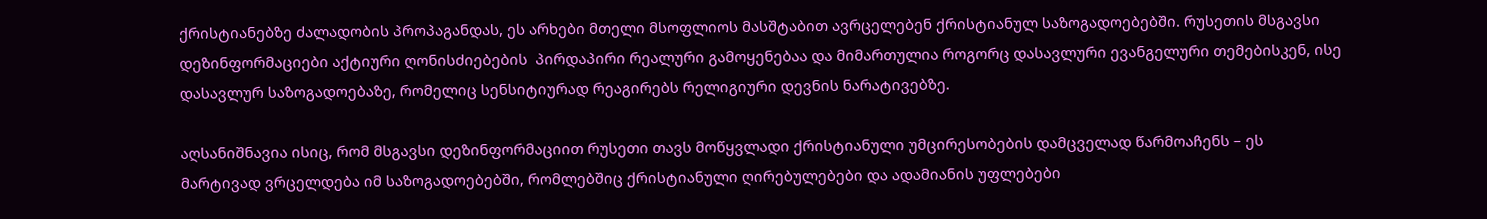ქრისტიანებზე ძალადობის პროპაგანდას, ეს არხები მთელი მსოფლიოს მასშტაბით ავრცელებენ ქრისტიანულ საზოგადოებებში. რუსეთის მსგავსი დეზინფორმაციები აქტიური ღონისძიებების  პირდაპირი რეალური გამოყენებაა და მიმართულია როგორც დასავლური ევანგელური თემებისკენ, ისე დასავლურ საზოგადოებაზე, რომელიც სენსიტიურად რეაგირებს რელიგიური დევნის ნარატივებზე.

აღსანიშნავია ისიც, რომ მსგავსი დეზინფორმაციით რუსეთი თავს მოწყვლადი ქრისტიანული უმცირესობების დამცველად წარმოაჩენს – ეს მარტივად ვრცელდება იმ საზოგადოებებში, რომლებშიც ქრისტიანული ღირებულებები და ადამიანის უფლებები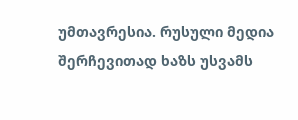უმთავრესია. რუსული მედია შერჩევითად ხაზს უსვამს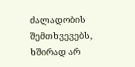ძალადობის შემთხვევებს, ხშირად არ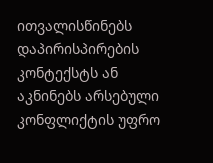ითვალისწინებს დაპირისპირების კონტექსტს ან აკნინებს არსებული კონფლიქტის უფრო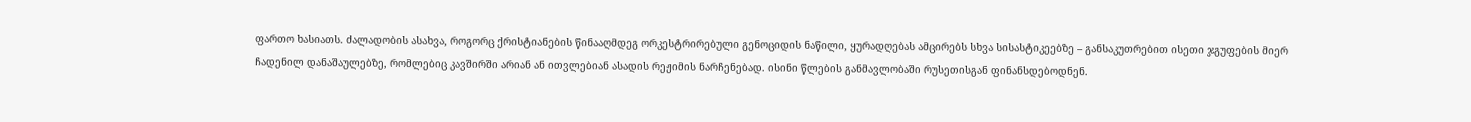ფართო ხასიათს. ძალადობის ასახვა, როგორც ქრისტიანების წინააღმდეგ ორკესტრირებული გენოციდის ნაწილი, ყურადღებას ამცირებს სხვა სისასტიკეებზე – განსაკუთრებით ისეთი ჯგუფების მიერ ჩადენილ დანაშაულებზე, რომლებიც კავშირში არიან ან ითვლებიან ასადის რეჟიმის ნარჩენებად. ისინი წლების განმავლობაში რუსეთისგან ფინანსდებოდნენ.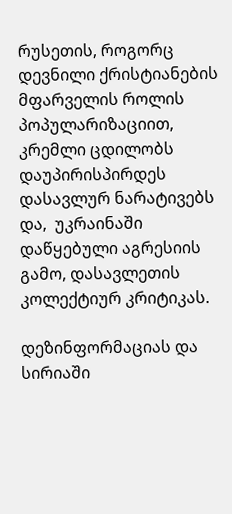რუსეთის, როგორც დევნილი ქრისტიანების მფარველის როლის პოპულარიზაციით, კრემლი ცდილობს დაუპირისპირდეს დასავლურ ნარატივებს და,  უკრაინაში დაწყებული აგრესიის გამო, დასავლეთის კოლექტიურ კრიტიკას.

დეზინფორმაციას და სირიაში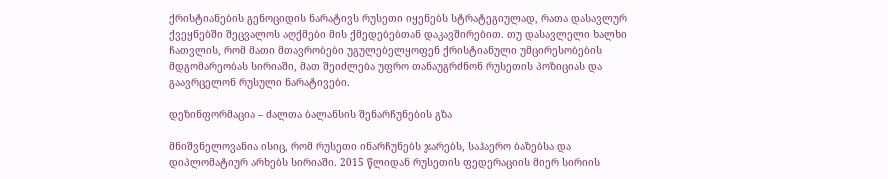ქრისტიანების გენოციდის ნარატივს რუსეთი იყენებს სტრატეგიულად, რათა დასავლურ ქვეყნებში შეცვალოს აღქმები მის ქმედებებთან დაკავშირებით. თუ დასავლელი ხალხი ჩათვლის, რომ მათი მთავრობები უგულებელყოფენ ქრისტიანული უმცირესობების მდგომარეობას სირიაში, მათ შეიძლება უფრო თანაუგრძნონ რუსეთის პოზიციას და გაავრცელონ რუსული ნარატივები.

დეზინფორმაცია – ძალთა ბალანსის შენარჩუნების გზა

მნიშვნელოვანია ისიც, რომ რუსეთი ინარჩუნებს ჯარებს, საჰაერო ბაზებსა და დიპლომატიურ არხებს სირიაში. 2015 წლიდან რუსეთის ფედერაციის მიერ სირიის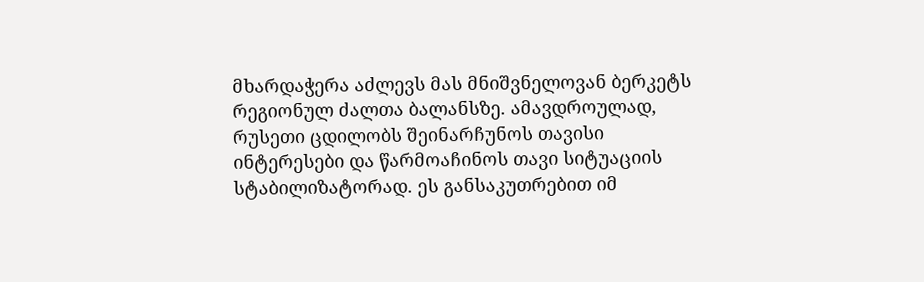მხარდაჭერა აძლევს მას მნიშვნელოვან ბერკეტს რეგიონულ ძალთა ბალანსზე. ამავდროულად, რუსეთი ცდილობს შეინარჩუნოს თავისი ინტერესები და წარმოაჩინოს თავი სიტუაციის სტაბილიზატორად. ეს განსაკუთრებით იმ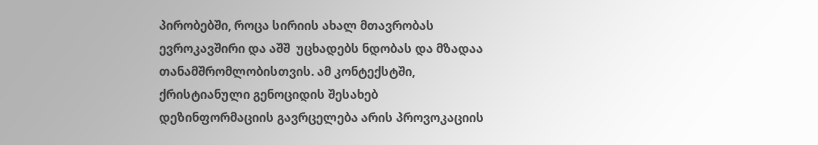პირობებში, როცა სირიის ახალ მთავრობას ევროკავშირი და აშშ  უცხადებს ნდობას და მზადაა თანამშრომლობისთვის. ამ კონტექსტში, ქრისტიანული გენოციდის შესახებ დეზინფორმაციის გავრცელება არის პროვოკაციის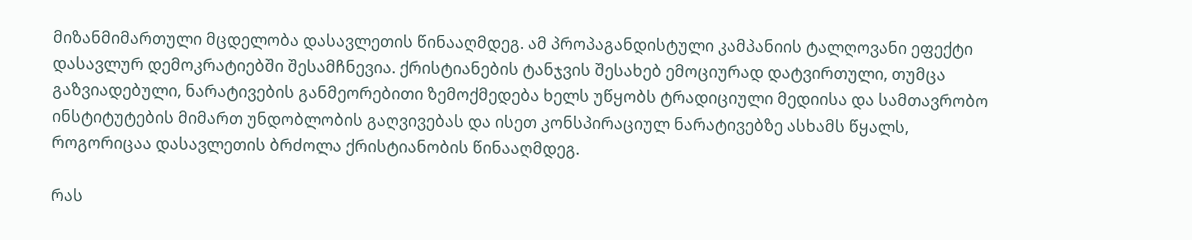მიზანმიმართული მცდელობა დასავლეთის წინააღმდეგ. ამ პროპაგანდისტული კამპანიის ტალღოვანი ეფექტი დასავლურ დემოკრატიებში შესამჩნევია. ქრისტიანების ტანჯვის შესახებ ემოციურად დატვირთული, თუმცა გაზვიადებული, ნარატივების განმეორებითი ზემოქმედება ხელს უწყობს ტრადიციული მედიისა და სამთავრობო ინსტიტუტების მიმართ უნდობლობის გაღვივებას და ისეთ კონსპირაციულ ნარატივებზე ასხამს წყალს, როგორიცაა დასავლეთის ბრძოლა ქრისტიანობის წინააღმდეგ.

რას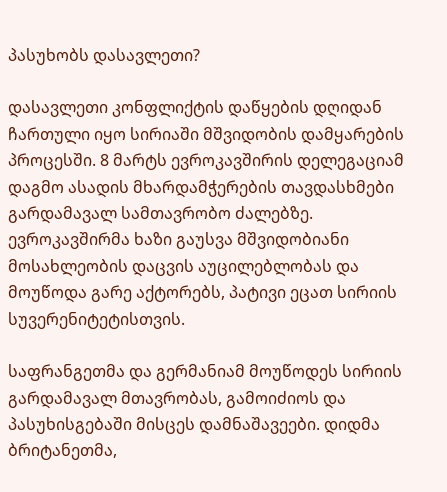პასუხობს დასავლეთი?

დასავლეთი კონფლიქტის დაწყების დღიდან ჩართული იყო სირიაში მშვიდობის დამყარების პროცესში. 8 მარტს ევროკავშირის დელეგაციამ დაგმო ასადის მხარდამჭერების თავდასხმები გარდამავალ სამთავრობო ძალებზე. ევროკავშირმა ხაზი გაუსვა მშვიდობიანი მოსახლეობის დაცვის აუცილებლობას და მოუწოდა გარე აქტორებს, პატივი ეცათ სირიის სუვერენიტეტისთვის.

საფრანგეთმა და გერმანიამ მოუწოდეს სირიის გარდამავალ მთავრობას, გამოიძიოს და პასუხისგებაში მისცეს დამნაშავეები. დიდმა ბრიტანეთმა,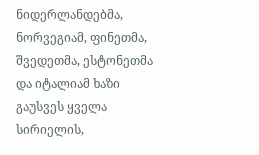ნიდერლანდებმა, ნორვეგიამ, ფინეთმა, შვედეთმა, ესტონეთმა და იტალიამ ხაზი გაუსვეს ყველა სირიელის,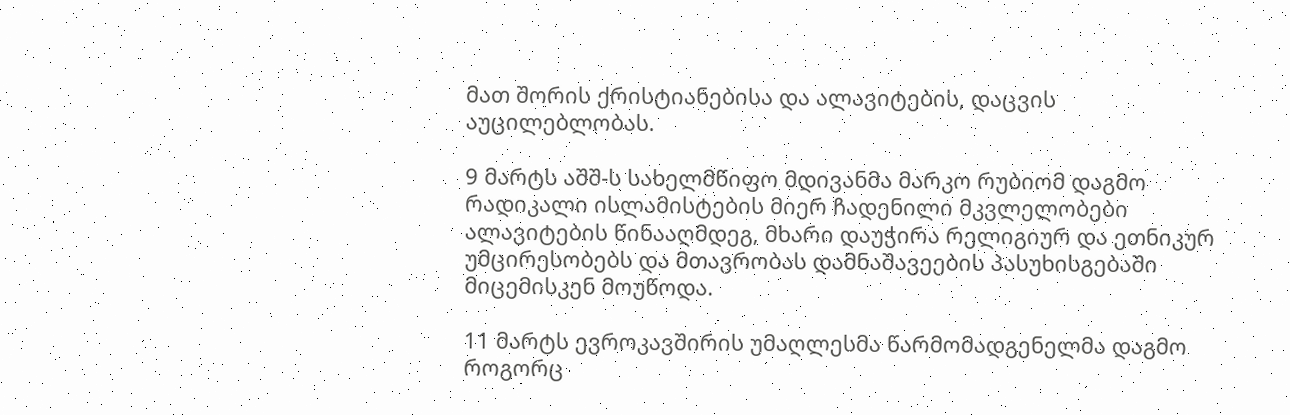მათ შორის ქრისტიანებისა და ალავიტების, დაცვის აუცილებლობას.

9 მარტს აშშ-ს სახელმწიფო მდივანმა მარკო რუბიომ დაგმო რადიკალი ისლამისტების მიერ ჩადენილი მკვლელობები ალავიტების წინააღმდეგ, მხარი დაუჭირა რელიგიურ და ეთნიკურ უმცირესობებს და მთავრობას დამნაშავეების პასუხისგებაში მიცემისკენ მოუწოდა.

11 მარტს ევროკავშირის უმაღლესმა წარმომადგენელმა დაგმო როგორც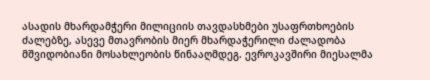ასადის მხარდამჭერი მილიციის თავდასხმები უსაფრთხოების ძალებზე, ასევე მთავრობის მიერ მხარდაჭერილი ძალადობა მშვიდობიანი მოსახლეობის წინააღმდეგ. ევროკავშირი მიესალმა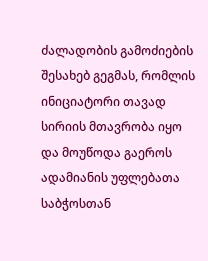ძალადობის გამოძიების შესახებ გეგმას, რომლის ინიციატორი თავად სირიის მთავრობა იყო და მოუწოდა გაეროს ადამიანის უფლებათა საბჭოსთან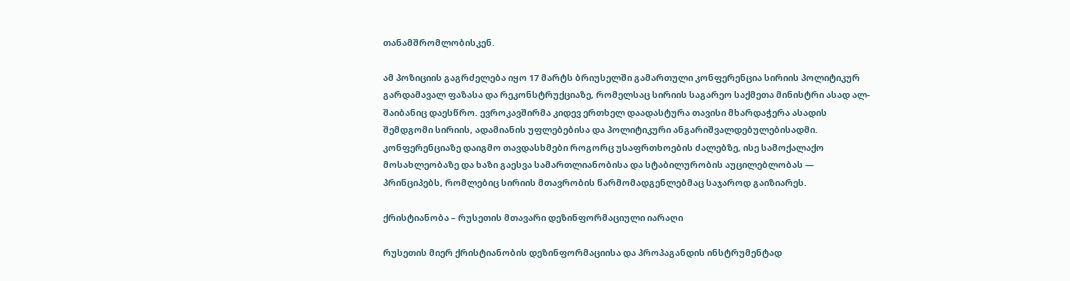თანამშრომლობისკენ.

ამ პოზიციის გაგრძელება იყო 17 მარტს ბრიუსელში გამართული კონფერენცია სირიის პოლიტიკურ გარდამავალ ფაზასა და რეკონსტრუქციაზე, რომელსაც სირიის საგარეო საქმეთა მინისტრი ასად ალ-შაიბანიც დაესწრო. ევროკავშირმა კიდევ ერთხელ დაადასტურა თავისი მხარდაჭერა ასადის შემდგომი სირიის, ადამიანის უფლებებისა და პოლიტიკური ანგარიშვალდებულებისადმი. კონფერენციაზე დაიგმო თავდასხმები როგორც უსაფრთხოების ძალებზე, ისე სამოქალაქო მოსახლეობაზე და ხაზი გაესვა სამართლიანობისა და სტაბილურობის აუცილებლობას — პრინციპებს, რომლებიც სირიის მთავრობის წარმომადგენლებმაც საჯაროდ გაიზიარეს.

ქრისტიანობა – რუსეთის მთავარი დეზინფორმაციული იარაღი

რუსეთის მიერ ქრისტიანობის დეზინფორმაციისა და პროპაგანდის ინსტრუმენტად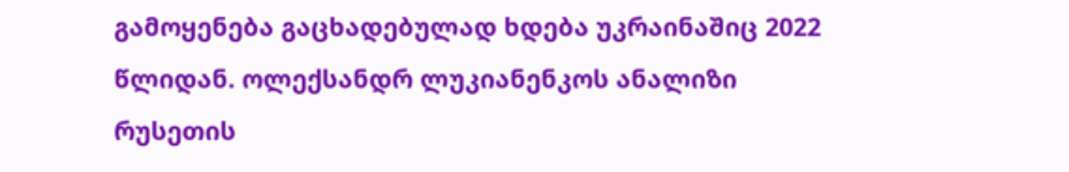გამოყენება გაცხადებულად ხდება უკრაინაშიც 2022 წლიდან. ოლექსანდრ ლუკიანენკოს ანალიზი რუსეთის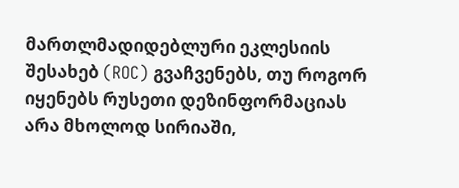მართლმადიდებლური ეკლესიის შესახებ (ROC) გვაჩვენებს, თუ როგორ იყენებს რუსეთი დეზინფორმაციას არა მხოლოდ სირიაში,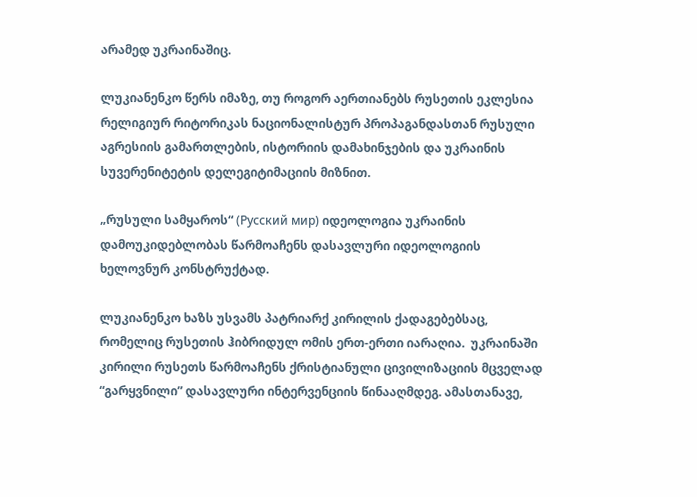არამედ უკრაინაშიც.

ლუკიანენკო წერს იმაზე, თუ როგორ აერთიანებს რუსეთის ეკლესია რელიგიურ რიტორიკას ნაციონალისტურ პროპაგანდასთან რუსული აგრესიის გამართლების, ისტორიის დამახინჯების და უკრაინის სუვერენიტეტის დელეგიტიმაციის მიზნით.

„რუსული სამყაროს“ (Русский мир) იდეოლოგია უკრაინის დამოუკიდებლობას წარმოაჩენს დასავლური იდეოლოგიის ხელოვნურ კონსტრუქტად.

ლუკიანენკო ხაზს უსვამს პატრიარქ კირილის ქადაგებებსაც, რომელიც რუსეთის ჰიბრიდულ ომის ერთ-ერთი იარაღია.  უკრაინაში კირილი რუსეთს წარმოაჩენს ქრისტიანული ცივილიზაციის მცველად “გარყვნილი” დასავლური ინტერვენციის წინააღმდეგ. ამასთანავე,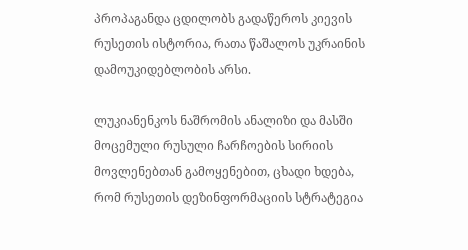პროპაგანდა ცდილობს გადაწეროს კიევის რუსეთის ისტორია, რათა წაშალოს უკრაინის დამოუკიდებლობის არსი.

ლუკიანენკოს ნაშრომის ანალიზი და მასში მოცემული რუსული ჩარჩოების სირიის მოვლენებთან გამოყენებით, ცხადი ხდება, რომ რუსეთის დეზინფორმაციის სტრატეგია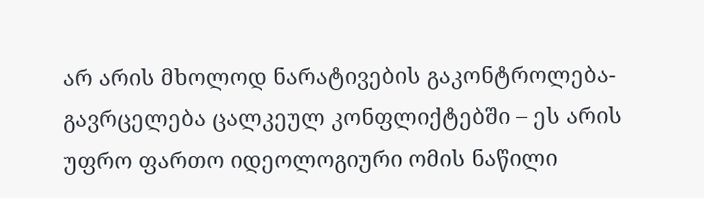არ არის მხოლოდ ნარატივების გაკონტროლება-გავრცელება ცალკეულ კონფლიქტებში – ეს არის უფრო ფართო იდეოლოგიური ომის ნაწილი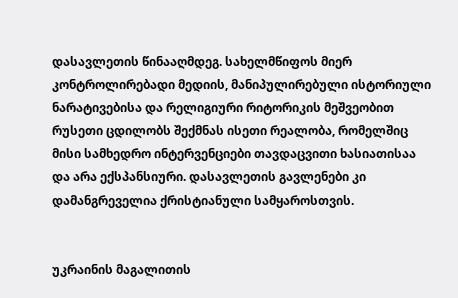დასავლეთის წინააღმდეგ. სახელმწიფოს მიერ კონტროლირებადი მედიის, მანიპულირებული ისტორიული ნარატივებისა და რელიგიური რიტორიკის მეშვეობით რუსეთი ცდილობს შექმნას ისეთი რეალობა, რომელშიც მისი სამხედრო ინტერვენციები თავდაცვითი ხასიათისაა და არა ექსპანსიური. დასავლეთის გავლენები კი დამანგრეველია ქრისტიანული სამყაროსთვის.


უკრაინის მაგალითის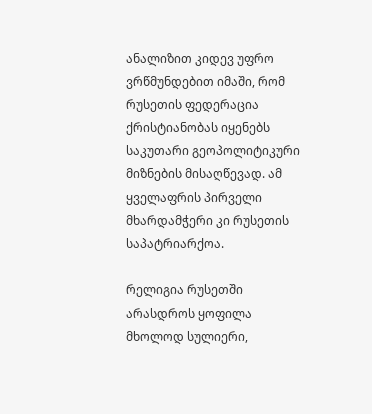ანალიზით კიდევ უფრო ვრწმუნდებით იმაში, რომ რუსეთის ფედერაცია ქრისტიანობას იყენებს საკუთარი გეოპოლიტიკური მიზნების მისაღწევად. ამ ყველაფრის პირველი მხარდამჭერი კი რუსეთის საპატრიარქოა.

რელიგია რუსეთში არასდროს ყოფილა მხოლოდ სულიერი,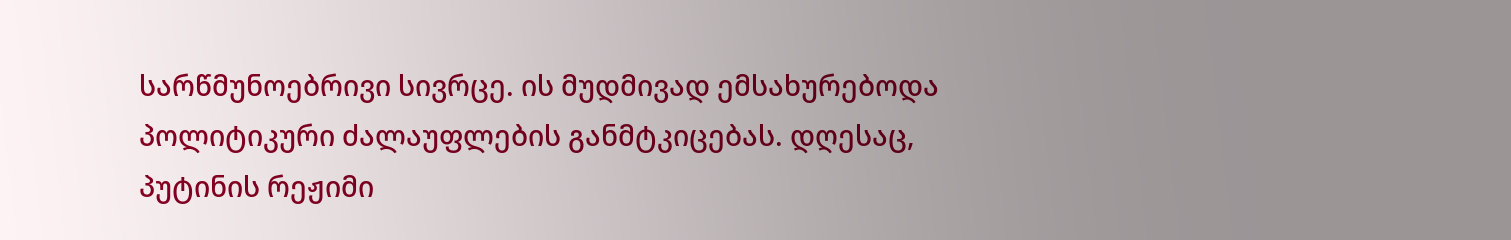სარწმუნოებრივი სივრცე. ის მუდმივად ემსახურებოდა პოლიტიკური ძალაუფლების განმტკიცებას. დღესაც, პუტინის რეჟიმი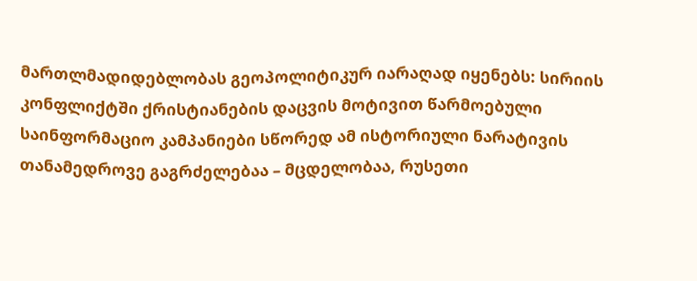მართლმადიდებლობას გეოპოლიტიკურ იარაღად იყენებს: სირიის კონფლიქტში ქრისტიანების დაცვის მოტივით წარმოებული საინფორმაციო კამპანიები სწორედ ამ ისტორიული ნარატივის თანამედროვე გაგრძელებაა – მცდელობაა, რუსეთი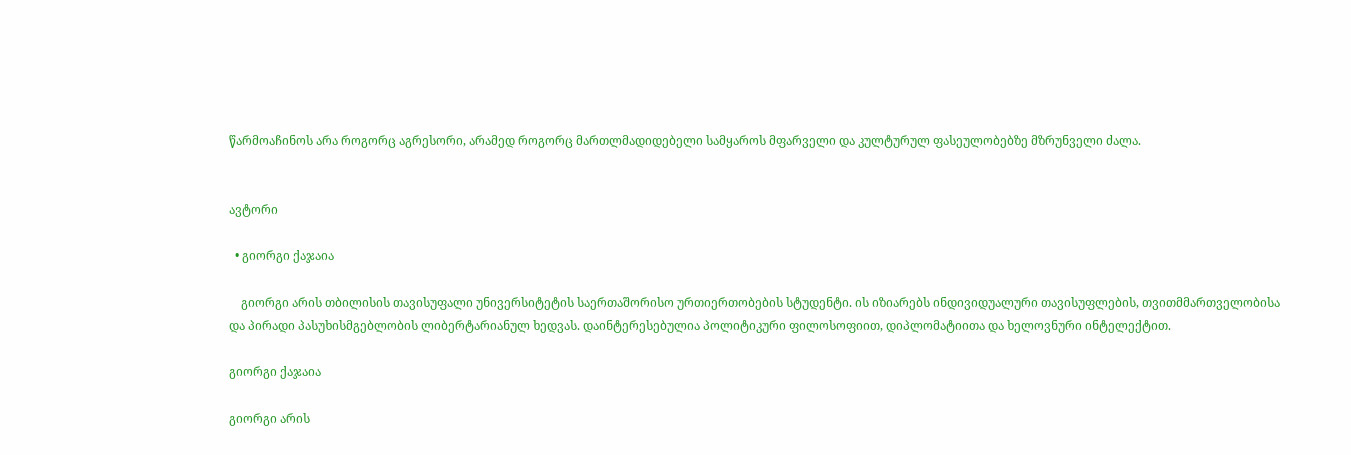წარმოაჩინოს არა როგორც აგრესორი, არამედ როგორც მართლმადიდებელი სამყაროს მფარველი და კულტურულ ფასეულობებზე მზრუნველი ძალა.


ავტორი

  • გიორგი ქაჯაია

    გიორგი არის თბილისის თავისუფალი უნივერსიტეტის საერთაშორისო ურთიერთობების სტუდენტი. ის იზიარებს ინდივიდუალური თავისუფლების, თვითმმართველობისა და პირადი პასუხისმგებლობის ლიბერტარიანულ ხედვას. დაინტერესებულია პოლიტიკური ფილოსოფიით, დიპლომატიითა და ხელოვნური ინტელექტით.

გიორგი ქაჯაია

გიორგი არის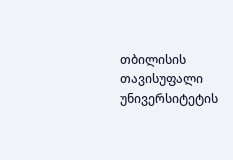თბილისის თავისუფალი უნივერსიტეტის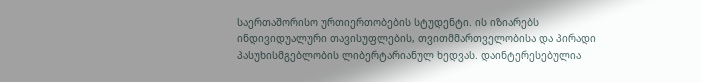საერთაშორისო ურთიერთობების სტუდენტი. ის იზიარებს ინდივიდუალური თავისუფლების, თვითმმართველობისა და პირადი პასუხისმგებლობის ლიბერტარიანულ ხედვას. დაინტერესებულია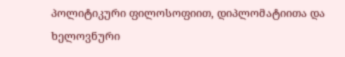პოლიტიკური ფილოსოფიით, დიპლომატიითა და ხელოვნური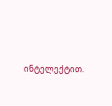ინტელექტით.